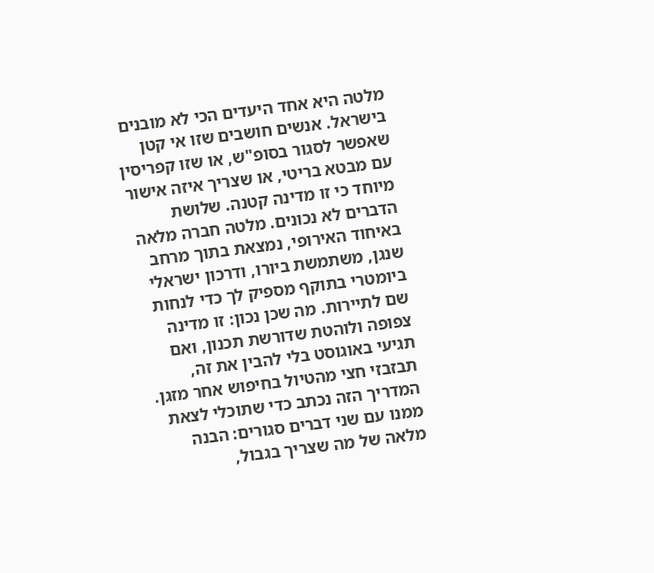מלטה היא אחד היעדים הכי לא מובנים בישראל. אנשים חושבים שזו אי קטן שאפשר לסגור בסופ"ש, או שזו קפריסין עם מבטא בריטי, או שצריך איזה אישור מיוחד כי זו מדינה קטנה. שלושת הדברים לא נכונים. מלטה חברה מלאה באיחוד האירופי, נמצאת בתוך מרחב שנגן, משתמשת ביורו, ודרכון ישראלי ביומטרי בתוקף מספיק לך כדי לנחות שם לתיירות. מה שכן נכון: זו מדינה צפופה ולוהטת שדורשת תכנון, ואם תגיעי באוגוסט בלי להבין את זה, תבזבזי חצי מהטיול בחיפוש אחר מזגן.
המדריך הזה נכתב כדי שתוכלי לצאת ממנו עם שני דברים סגורים: הבנה מלאה של מה שצריך בגבול,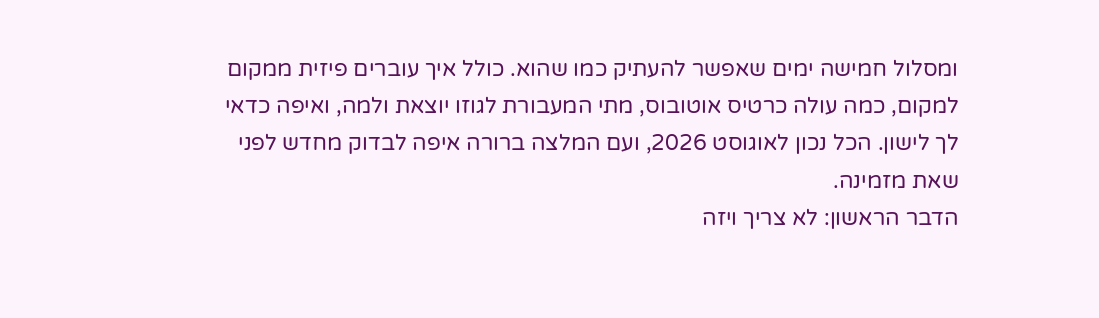ומסלול חמישה ימים שאפשר להעתיק כמו שהוא. כולל איך עוברים פיזית ממקום למקום, כמה עולה כרטיס אוטובוס, מתי המעבורת לגוזו יוצאת ולמה, ואיפה כדאי לך לישון. הכל נכון לאוגוסט 2026, ועם המלצה ברורה איפה לבדוק מחדש לפני שאת מזמינה.
הדבר הראשון: לא צריך ויזה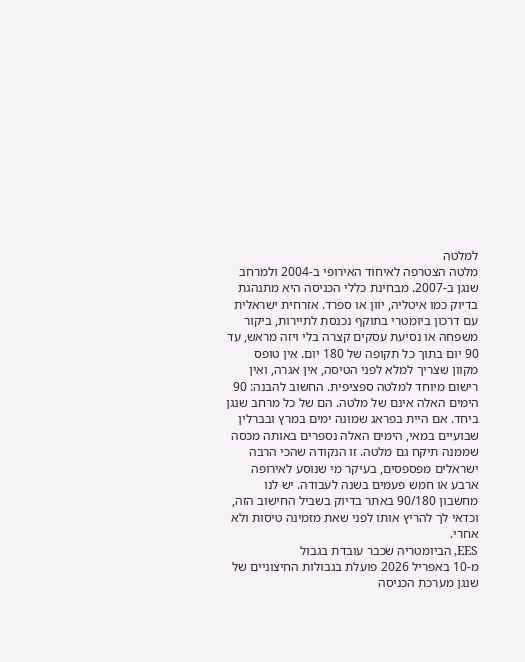למלטה
מלטה הצטרפה לאיחוד האירופי ב-2004 ולמרחב שנגן ב-2007. מבחינת כללי הכניסה היא מתנהגת בדיוק כמו איטליה, יוון או ספרד. אזרחית ישראלית עם דרכון ביומטרי בתוקף נכנסת לתיירות, ביקור משפחה או נסיעת עסקים קצרה בלי ויזה מראש, עד 90 יום בתוך כל תקופה של 180 יום. אין טופס מקוון שצריך למלא לפני הטיסה, אין אגרה, ואין רישום מיוחד למלטה ספציפית. החשוב להבנה: 90 הימים האלה אינם של מלטה. הם של כל מרחב שנגן ביחד. אם היית בפראג שמונה ימים במרץ ובברלין שבועיים במאי, הימים האלה נספרים באותה מכסה שממנה תיקח גם מלטה. זו הנקודה שהכי הרבה ישראלים מפספסים, בעיקר מי שנוסע לאירופה ארבע או חמש פעמים בשנה לעבודה. יש לנו מחשבון 90/180 באתר בדיוק בשביל החישוב הזה, וכדאי לך להריץ אותו לפני שאת מזמינה טיסות ולא אחרי.
EES, הביומטריה שכבר עובדת בגבול
מ-10 באפריל 2026 פועלת בגבולות החיצוניים של שנגן מערכת הכניסה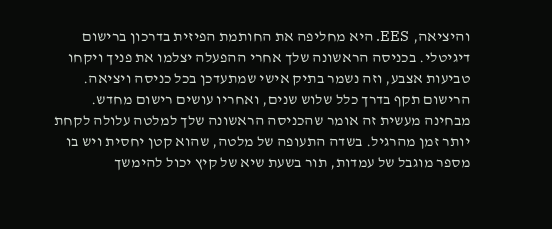והיציאה, EES. היא מחליפה את החותמת הפיזית בדרכון ברישום דיגיטלי. בכניסה הראשונה שלך אחרי ההפעלה יצלמו את פניך ויקחו טביעות אצבע, וזה נשמר בתיק אישי שמתעדכן בכל כניסה ויציאה. הרישום תקף בדרך כלל שלוש שנים, ואחריו עושים רישום מחדש. מבחינה מעשית זה אומר שהכניסה הראשונה שלך למלטה עלולה לקחת יותר זמן מהרגיל. בשדה התעופה של מלטה, שהוא קטן יחסית ויש בו מספר מוגבל של עמדות, תור בשעת שיא של קיץ יכול להימשך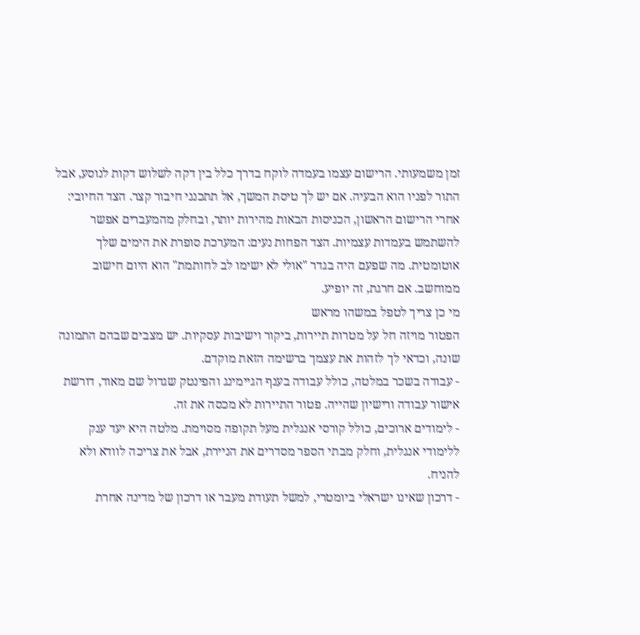זמן משמעותי. הרישום עצמו בעמדה לוקח בדרך כלל בין דקה לשלוש דקות לנוסע, אבל התור לפניו הוא הבעיה. אם יש לך טיסת המשך, אל תתכנני חיבור קצר. הצד החיובי: אחרי הרישום הראשון, הכניסות הבאות מהירות יותר, ובחלק מהמעברים אפשר להשתמש בעמדות עצמיות. הצד הפחות נעים: המערכת סופרת את הימים שלך אוטומטית. מה שפעם היה בגדר "אולי לא ישימו לב לחותמת" הוא היום חישוב ממוחשב. אם חרגת, זה יופיע.
מי כן צריך לטפל במשהו מראש
הפטור מויזה חל על מטרות תיירות, ביקור וישיבות עסקיות. יש מצבים שבהם התמונה שונה, וכדאי לך לזהות את עצמך ברשימה הזאת מוקדם.
- עבודה בשכר במלטה, כולל עבודה בענף הגיימינג והפינטק שגדול שם מאוד, דורשת אישור עבודה ורישיון שהייה. פטור התיירות לא מכסה את זה.
- לימודים ארוכים, כולל קורסי אנגלית מעל תקופה מסוימת. מלטה היא יעד ענק ללימודי אנגלית, וחלק מבתי הספר מסדרים את הניירת, אבל את צריכה לוודא ולא להניח.
- דרכון שאינו ישראלי ביומטרי, למשל תעודת מעבר או דרכון של מדינה אחרת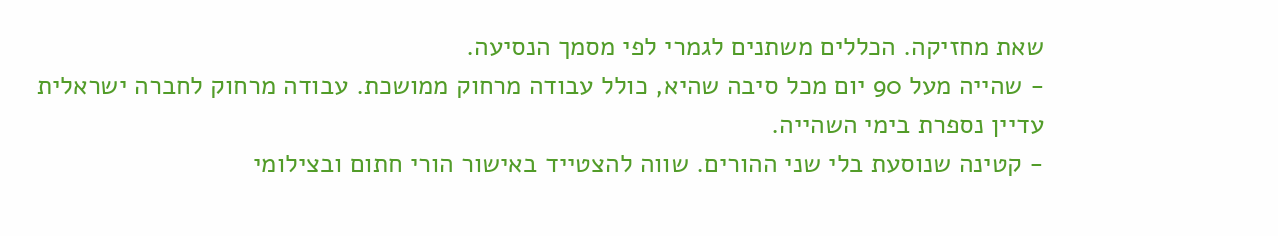שאת מחזיקה. הכללים משתנים לגמרי לפי מסמך הנסיעה.
- שהייה מעל 90 יום מכל סיבה שהיא, כולל עבודה מרחוק ממושכת. עבודה מרחוק לחברה ישראלית עדיין נספרת בימי השהייה.
- קטינה שנוסעת בלי שני ההורים. שווה להצטייד באישור הורי חתום ובצילומי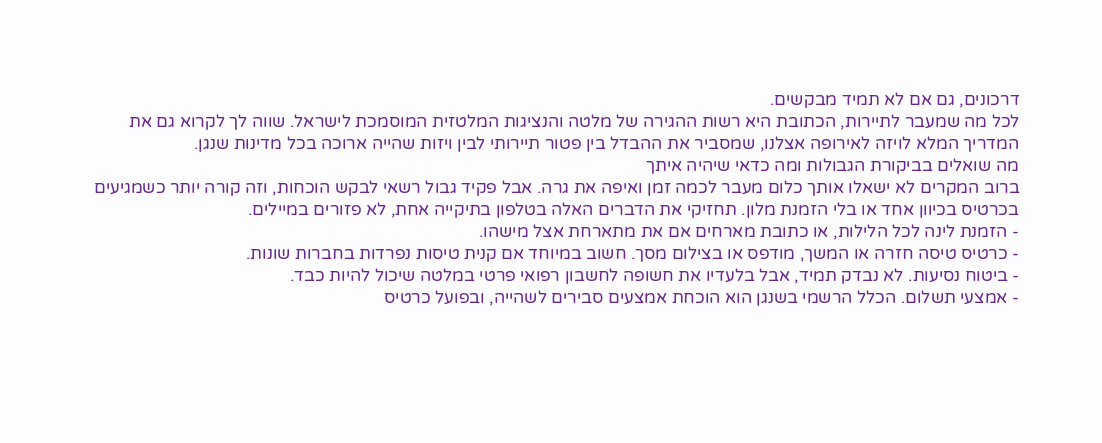דרכונים, גם אם לא תמיד מבקשים.
לכל מה שמעבר לתיירות, הכתובת היא רשות ההגירה של מלטה והנציגות המלטזית המוסמכת לישראל. שווה לך לקרוא גם את המדריך המלא לויזה לאירופה אצלנו, שמסביר את ההבדל בין פטור תיירותי לבין ויזות שהייה ארוכה בכל מדינות שנגן.
מה שואלים בביקורת הגבולות ומה כדאי שיהיה איתך
ברוב המקרים לא ישאלו אותך כלום מעבר לכמה זמן ואיפה את גרה. אבל פקיד גבול רשאי לבקש הוכחות, וזה קורה יותר כשמגיעים בכרטיס בכיוון אחד או בלי הזמנת מלון. תחזיקי את הדברים האלה בטלפון בתיקייה אחת, לא פזורים במיילים.
- הזמנת לינה לכל הלילות, או כתובת מארחים אם את מתארחת אצל מישהו.
- כרטיס טיסה חזרה או המשך, מודפס או בצילום מסך. חשוב במיוחד אם קנית טיסות נפרדות בחברות שונות.
- ביטוח נסיעות. לא נבדק תמיד, אבל בלעדיו את חשופה לחשבון רפואי פרטי במלטה שיכול להיות כבד.
- אמצעי תשלום. הכלל הרשמי בשנגן הוא הוכחת אמצעים סבירים לשהייה, ובפועל כרטיס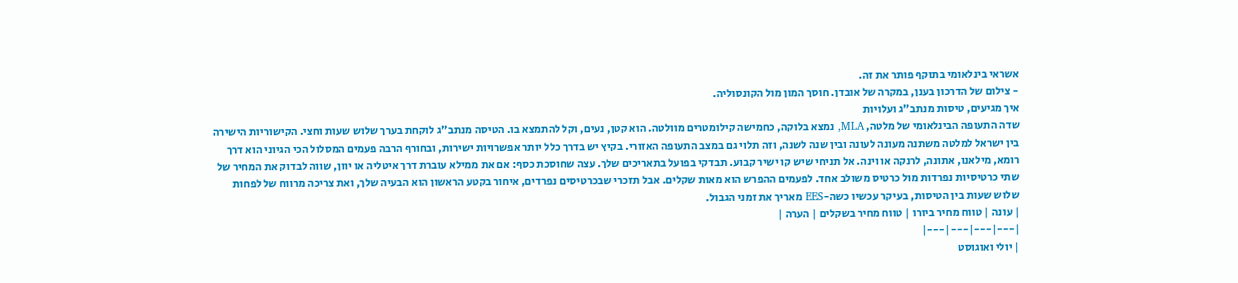אשראי בינלאומי בתוקף פותר את זה.
- צילום של הדרכון בענן, במקרה של אובדן. חוסך המון מול הקונסוליה.
איך מגיעים, טיסות מנתב"ג ועלויות
שדה התעופה הבינלאומי של מלטה, MLA, נמצא בלוקה, כחמישה קילומטרים מוולטה. הוא קטן, נעים, וקל להתמצא בו. הטיסה מנתב"ג לוקחת בערך שלוש שעות וחצי. הקישוריות הישירה בין ישראל למלטה משתנה מעונה לעונה ובין שנה לשנה, וזה תלוי גם במצב התעופה האזורי. בקיץ יש בדרך כלל יותר אפשרויות ישירות, ובחורף הרבה פעמים המסלול הכי הגיוני הוא דרך רומא, מילאנו, אתונה, לרנקה או וינה. אל תניחי שיש קו ישיר קבוע. תבדקי בפועל בתאריכים שלך. עצה שחוסכת כסף: אם את ממילא עוברת דרך איטליה או יוון, שווה לבדוק את המחיר של שתי כרטיסיות נפרדות מול כרטיס משולב אחד. לפעמים ההפרש הוא מאות שקלים. אבל תזכרי שבכרטיסים נפרדים, איחור בקטע הראשון הוא הבעיה שלך, ואת צריכה מרווח של לפחות שלוש שעות בין הטיסות, בעיקר עכשיו כשה-EES מאריך את זמני הגבול.
| עונה | טווח מחיר ביורו | טווח מחיר בשקלים | הערה |
|---|---|---|---|
| יולי ואוגוסט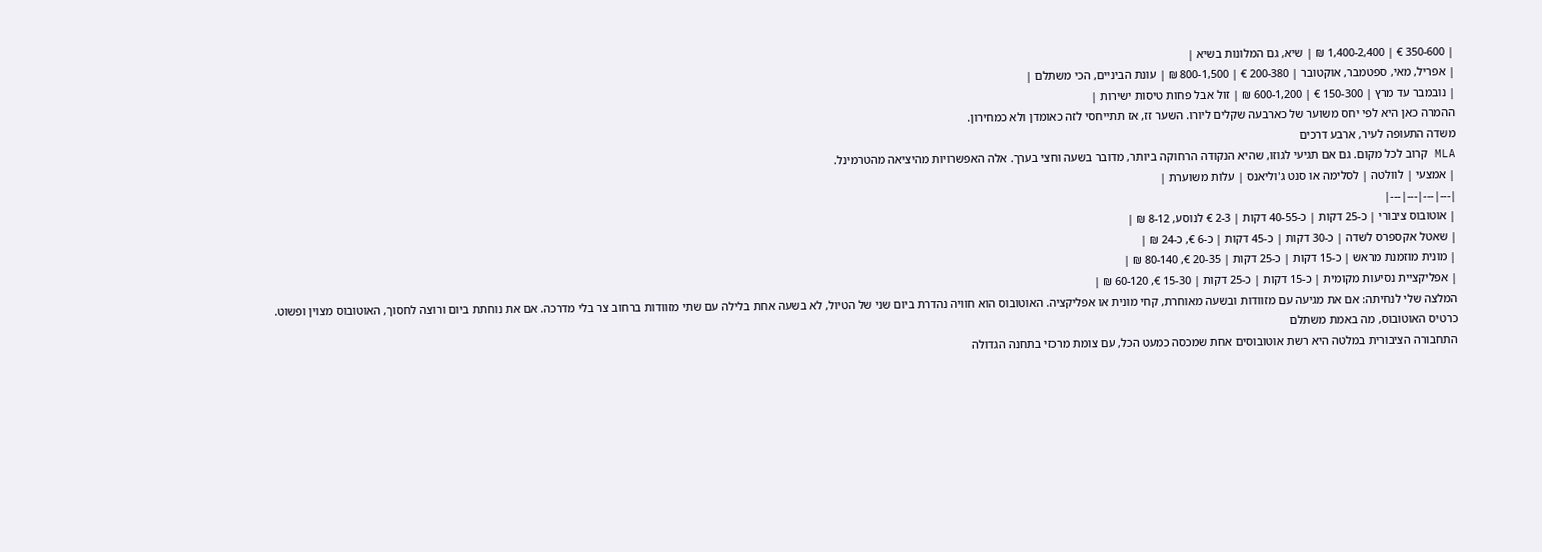| 350-600 € | 1,400-2,400 ₪ | שיא, גם המלונות בשיא |
| אפריל, מאי, ספטמבר, אוקטובר | 200-380 € | 800-1,500 ₪ | עונת הביניים, הכי משתלם |
| נובמבר עד מרץ | 150-300 € | 600-1,200 ₪ | זול אבל פחות טיסות ישירות |
ההמרה כאן היא לפי יחס משוער של כארבעה שקלים ליורו. השער זז, אז תתייחסי לזה כאומדן ולא כמחירון.
משדה התעופה לעיר, ארבע דרכים
MLA קרוב לכל מקום. גם אם תגיעי לגוזו, שהיא הנקודה הרחוקה ביותר, מדובר בשעה וחצי בערך. אלה האפשרויות מהיציאה מהטרמינל.
| אמצעי | לוולטה | לסלימה או סנט ג'וליאנס | עלות משוערת |
|---|---|---|---|
| אוטובוס ציבורי | כ-25 דקות | כ-40-55 דקות | 2-3 € לנוסע, 8-12 ₪ |
| שאטל אקספרס לשדה | כ-30 דקות | כ-45 דקות | כ-6 €, כ-24 ₪ |
| מונית מוזמנת מראש | כ-15 דקות | כ-25 דקות | 20-35 €, 80-140 ₪ |
| אפליקציית נסיעות מקומית | כ-15 דקות | כ-25 דקות | 15-30 €, 60-120 ₪ |
המלצה שלי לנחיתה: אם את מגיעה עם מזוודות ובשעה מאוחרת, קחי מונית או אפליקציה. האוטובוס הוא חוויה נהדרת ביום שני של הטיול, לא בשעה אחת בלילה עם שתי מזוודות ברחוב צר בלי מדרכה. אם את נוחתת ביום ורוצה לחסוך, האוטובוס מצוין ופשוט.
כרטיס האוטובוס, מה באמת משתלם
התחבורה הציבורית במלטה היא רשת אוטובוסים אחת שמכסה כמעט הכל, עם צומת מרכזי בתחנה הגדולה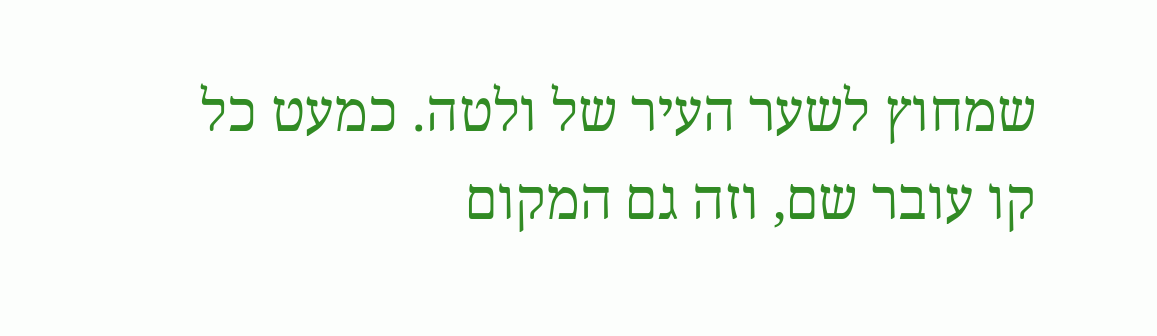שמחוץ לשער העיר של ולטה. כמעט כל קו עובר שם, וזה גם המקום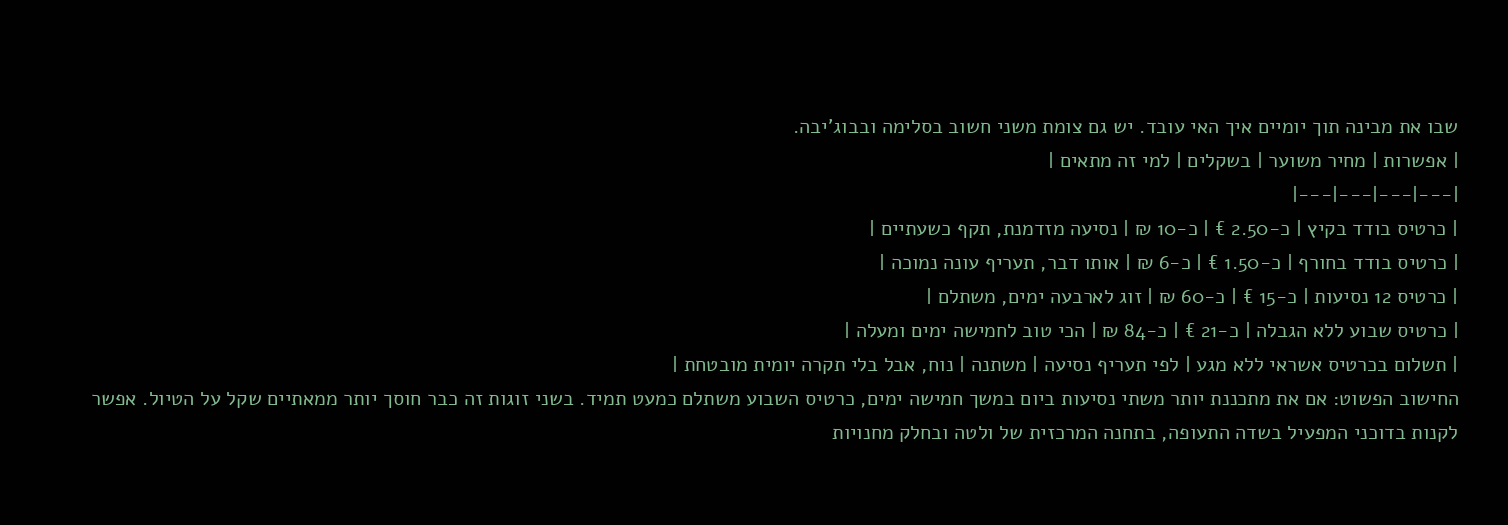שבו את מבינה תוך יומיים איך האי עובד. יש גם צומת משני חשוב בסלימה ובבוג'יבה.
| אפשרות | מחיר משוער | בשקלים | למי זה מתאים |
|---|---|---|---|
| כרטיס בודד בקיץ | כ-2.50 € | כ-10 ₪ | נסיעה מזדמנת, תקף כשעתיים |
| כרטיס בודד בחורף | כ-1.50 € | כ-6 ₪ | אותו דבר, תעריף עונה נמוכה |
| כרטיס 12 נסיעות | כ-15 € | כ-60 ₪ | זוג לארבעה ימים, משתלם |
| כרטיס שבוע ללא הגבלה | כ-21 € | כ-84 ₪ | הכי טוב לחמישה ימים ומעלה |
| תשלום בכרטיס אשראי ללא מגע | לפי תעריף נסיעה | משתנה | נוח, אבל בלי תקרה יומית מובטחת |
החישוב הפשוט: אם את מתכננת יותר משתי נסיעות ביום במשך חמישה ימים, כרטיס השבוע משתלם כמעט תמיד. בשני זוגות זה כבר חוסך יותר ממאתיים שקל על הטיול. אפשר לקנות בדוכני המפעיל בשדה התעופה, בתחנה המרכזית של ולטה ובחלק מחנויות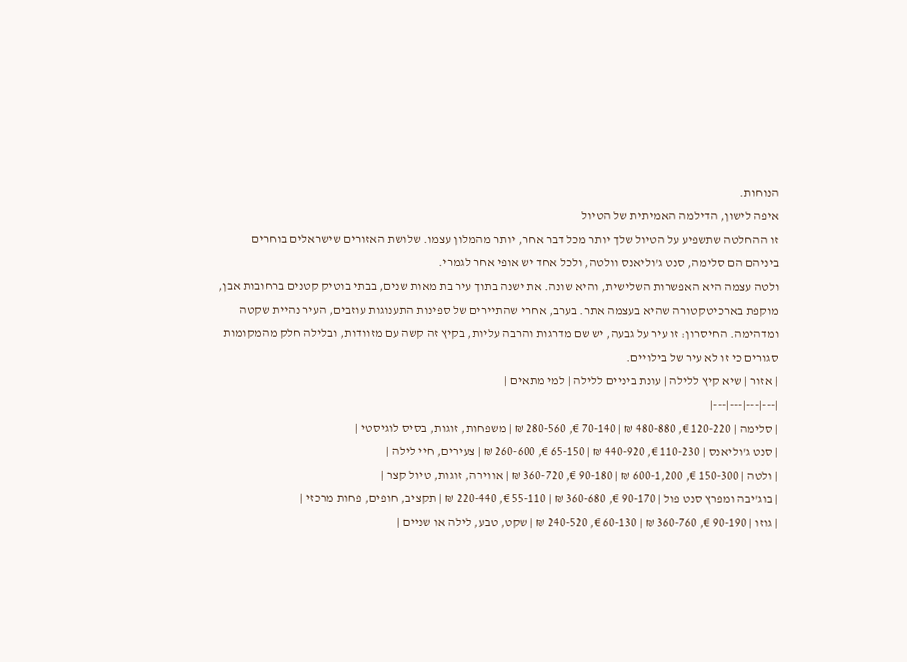הנוחות.
איפה לישון, הדילמה האמיתית של הטיול
זו ההחלטה שתשפיע על הטיול שלך יותר מכל דבר אחר, יותר מהמלון עצמו. שלושת האזורים שישראלים בוחרים ביניהם הם סלימה, סנט ג'וליאנס וולטה, ולכל אחד יש אופי אחר לגמרי.
ולטה עצמה היא האפשרות השלישית, והיא שונה. את ישנה בתוך עיר בת מאות שנים, בבתי בוטיק קטנים ברחובות אבן, מוקפת בארכיטקטורה שהיא בעצמה אתר. בערב, אחרי שהתיירים של ספינות התענוגות עוזבים, העיר נהיית שקטה ומדהימה. החיסרון: זו עיר על גבעה, יש שם מדרגות והרבה עליות, בקיץ זה קשה עם מזוודות, ובלילה חלק מהמקומות סגורים כי זו לא עיר של בילויים.
| אזור | שיא קיץ ללילה | עונת ביניים ללילה | למי מתאים |
|---|---|---|---|
| סלימה | 120-220 €, 480-880 ₪ | 70-140 €, 280-560 ₪ | משפחות, זוגות, בסיס לוגיסטי |
| סנט ג'וליאנס | 110-230 €, 440-920 ₪ | 65-150 €, 260-600 ₪ | צעירים, חיי לילה |
| ולטה | 150-300 €, 600-1,200 ₪ | 90-180 €, 360-720 ₪ | אווירה, זוגות, טיול קצר |
| בוג'יבה ומפרץ סנט פול | 90-170 €, 360-680 ₪ | 55-110 €, 220-440 ₪ | תקציב, חופים, פחות מרכזי |
| גוזו | 90-190 €, 360-760 ₪ | 60-130 €, 240-520 ₪ | שקט, טבע, לילה או שניים |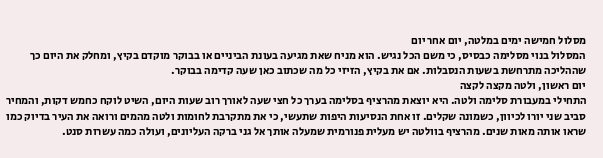מסלול חמישה ימים במלטה, יום אחר יום
המסלול בנוי מסלימה כבסיס, כי משם הכל נגיש. הוא מניח שאת מגיעה בעונת הביניים או בבוקר מוקדם בקיץ, ומחלק את היום כך שההליכה מתרחשת בשעות הנסבלות. אם את בקיץ, הזיזי כל מה שכתוב כאן שעה קדימה בבוקר.
יום ראשון, ולטה מקצה לקצה
התחילי במעבורת סלימה ולטה. היא יוצאת מהרציף בסלימה בערך כל חצי שעה לאורך רוב שעות היום, השיט לוקח כחמש דקות, והמחיר סביב שני יורו לכיוון, כשמונה שקלים. זו אחת הנסיעות היפות שתעשי, כי את מתקרבת לחומות ולטה מהמים ורואה את העיר בדיוק כמו שראו אותה מאות שנים. מהרציף בוולטה יש מעלית פנורמית שמעלה אותך אל גני ברקה העליונים, ועולה כמה עשרות סנט.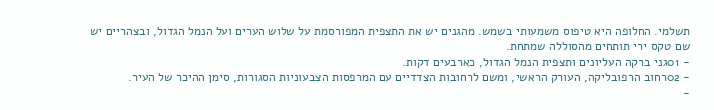תשלמי. החלופה היא טיפוס משמעותי בשמש. מהגנים יש את התצפית המפורסמת על שלוש הערים ועל הנמל הגדול, ובצהריים יש שם טקס ירי תותחים מהסוללה שמתחת.
- 01גני ברקה העליונים ותצפית הנמל הגדול, כארבעים דקות.
- 02רחוב הרפובליקה, העורק הראשי, ומשם לרחובות הצדדיים עם המרפסות הצבעוניות הסגורות, סימן ההיכר של העיר.
-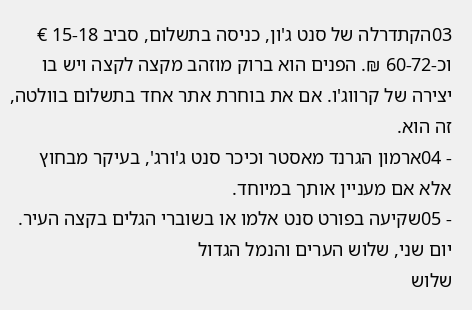03הקתדרלה של סנט ג'ון, כניסה בתשלום, סביב 15-18 € וכ-60-72 ₪. הפנים הוא ברוק מוזהב מקצה לקצה ויש בו יצירה של קרווג'ו. אם את בוחרת אתר אחד בתשלום בוולטה, זה הוא.
- 04ארמון הגרנד מאסטר וכיכר סנט ג'ורג', בעיקר מבחוץ אלא אם מעניין אותך במיוחד.
- 05שקיעה בפורט סנט אלמו או בשוברי הגלים בקצה העיר.
יום שני, שלוש הערים והנמל הגדול
שלוש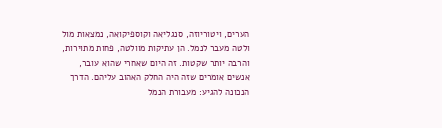הערים, ויטוריוזה, סנגליאה וקוספיקואה, נמצאות מול ולטה מעבר לנמל. הן עתיקות מוולטה, פחות מתוירות, והרבה יותר שקטות. זה היום שאחרי שהוא עובר, אנשים אומרים שזה היה החלק האהוב עליהם. הדרך הנכונה להגיע: מעבורת הנמל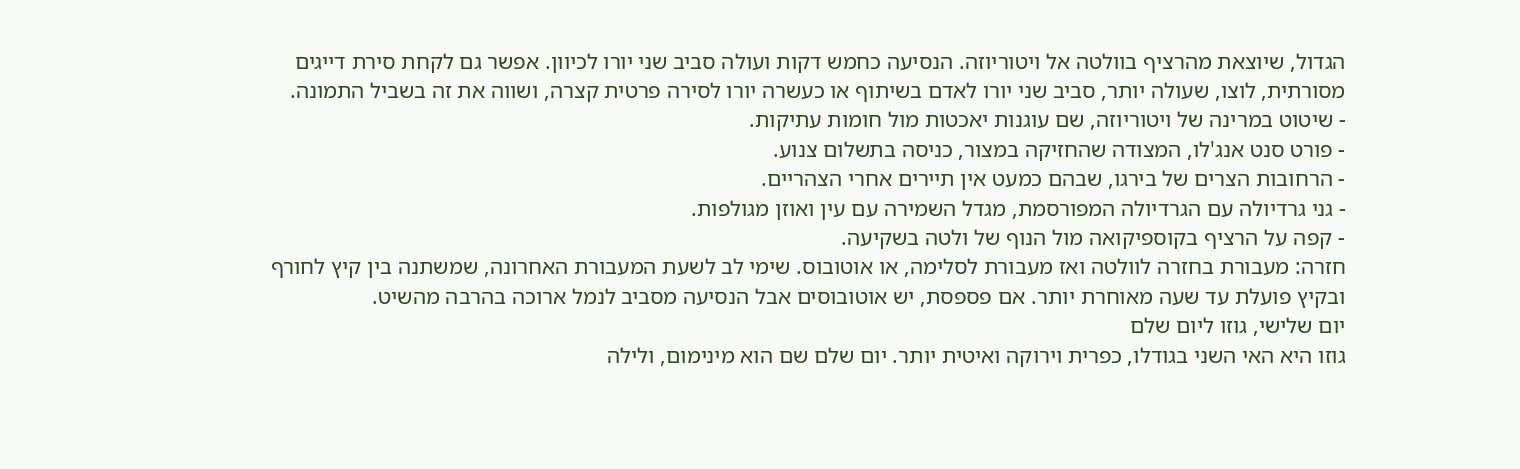הגדול, שיוצאת מהרציף בוולטה אל ויטוריוזה. הנסיעה כחמש דקות ועולה סביב שני יורו לכיוון. אפשר גם לקחת סירת דייגים מסורתית, לוצו, שעולה יותר, סביב שני יורו לאדם בשיתוף או כעשרה יורו לסירה פרטית קצרה, ושווה את זה בשביל התמונה.
- שיטוט במרינה של ויטוריוזה, שם עוגנות יאכטות מול חומות עתיקות.
- פורט סנט אנג'לו, המצודה שהחזיקה במצור, כניסה בתשלום צנוע.
- הרחובות הצרים של בירגו, שבהם כמעט אין תיירים אחרי הצהריים.
- גני גרדיולה עם הגרדיולה המפורסמת, מגדל השמירה עם עין ואוזן מגולפות.
- קפה על הרציף בקוספיקואה מול הנוף של ולטה בשקיעה.
חזרה: מעבורת בחזרה לוולטה ואז מעבורת לסלימה, או אוטובוס. שימי לב לשעת המעבורת האחרונה, שמשתנה בין קיץ לחורף ובקיץ פועלת עד שעה מאוחרת יותר. אם פספסת, יש אוטובוסים אבל הנסיעה מסביב לנמל ארוכה בהרבה מהשיט.
יום שלישי, גוזו ליום שלם
גוזו היא האי השני בגודלו, כפרית וירוקה ואיטית יותר. יום שלם שם הוא מינימום, ולילה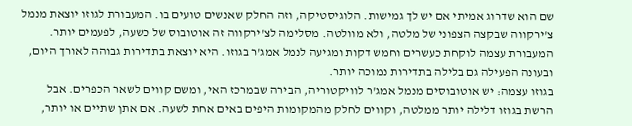שם הוא שדרוג אמיתי אם יש לך גמישות. הלוגיסטיקה, וזה החלק שאנשים טועים בו. המעבורת לגוזו יוצאת מנמל צ'ירקווה שבקצה הצפוני של מלטה, ולא מוולטה. מסלימה לצ'ירקווה זה אוטובוס של כשעה, לפעמים יותר. המעבורת עצמה לוקחת כעשרים וחמש דקות ומגיעה לנמל אמג'ר בגוזו. היא יוצאת בתדירות גבוהה לאורך היום, ובעונה הפעילה גם בלילה בתדירות נמוכה יותר.
בגוזו עצמה: יש אוטובוסים מנמל אמג'ר לוויקטוריה, הבירה שבמרכז האי, ומשם קווים לשאר הכפרים. אבל הרשת בגוזו דלילה יותר ממלטה, וקווים לחלק מהמקומות היפים באים אחת לשעה. אם אתן שתיים או יותר,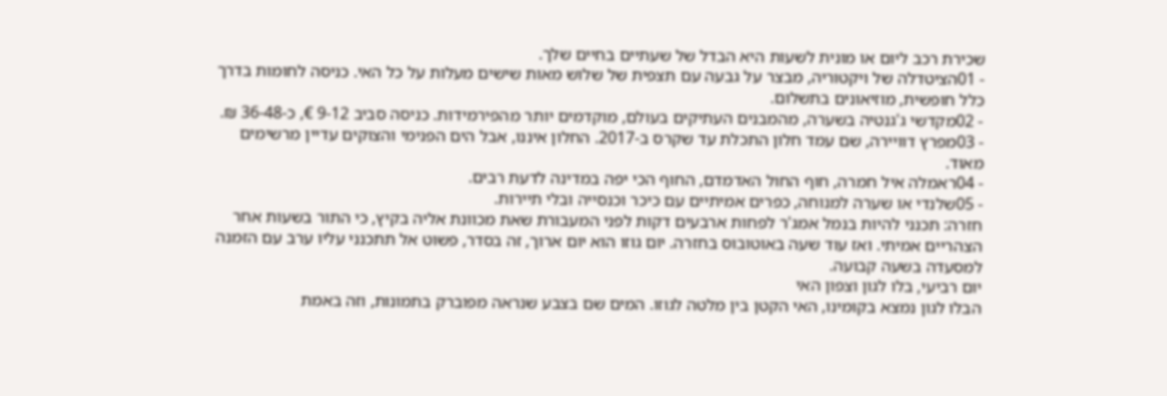שכירת רכב ליום או מונית לשעות היא הבדל של שעתיים בחיים שלך.
- 01הציטדלה של ויקטוריה, מבצר על גבעה עם תצפית של שלוש מאות שישים מעלות על כל האי. כניסה לחומות בדרך כלל חופשית, מוזיאונים בתשלום.
- 02מקדשי ג'גנטיה בשערה, מהמבנים העתיקים בעולם, מוקדמים יותר מהפירמידות. כניסה סביב 9-12 €, כ-36-48 ₪.
- 03מפרץ דוויירה, שם עמד חלון התכלת עד שקרס ב-2017. החלון איננו, אבל הים הפנימי והצוקים עדיין מרשימים מאוד.
- 04ראמלה איל חמרה, חוף החול האדמדם, החוף הכי יפה במדינה לדעת רבים.
- 05שלנדי או שערה למנוחה, כפרים אמיתיים עם כיכר וכנסייה ובלי תיירות.
חזרה: תכנני להיות בנמל אמג'ר לפחות ארבעים דקות לפני המעבורת שאת מכוונת אליה בקיץ, כי התור בשעות אחר הצהריים אמיתי. ואז עוד שעה באוטובוס בחזרה. יום גוזו הוא יום ארוך, זה בסדר, פשוט אל תתכנני עליו ערב עם הזמנה למסעדה בשעה קבועה.
יום רביעי, בלו לגון וצפון האי
הבלו לגון נמצא בקומינו, האי הקטן בין מלטה לגוזו. המים שם בצבע שנראה מפוברק בתמונות, וזה באמת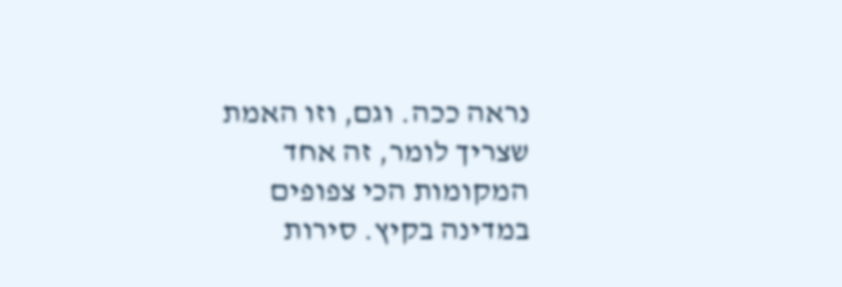נראה ככה. וגם, וזו האמת שצריך לומר, זה אחד המקומות הכי צפופים במדינה בקיץ. סירות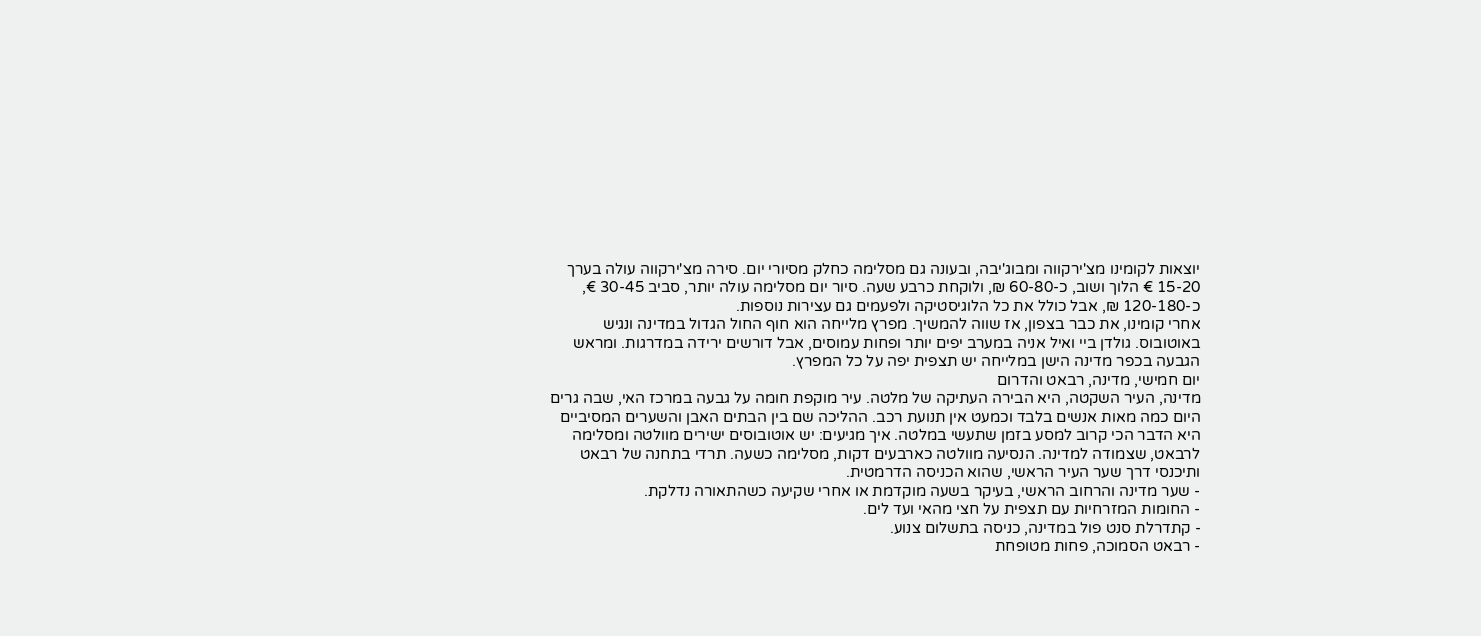יוצאות לקומינו מצ'ירקווה ומבוג'יבה, ובעונה גם מסלימה כחלק מסיורי יום. סירה מצ'ירקווה עולה בערך 15-20 € הלוך ושוב, כ-60-80 ₪, ולוקחת כרבע שעה. סיור יום מסלימה עולה יותר, סביב 30-45 €, כ-120-180 ₪, אבל כולל את כל הלוגיסטיקה ולפעמים גם עצירות נוספות.
אחרי קומינו, את כבר בצפון, אז שווה להמשיך. מפרץ מלייחה הוא חוף החול הגדול במדינה ונגיש באוטובוס. גולדן ביי ואיל אניה במערב יפים יותר ופחות עמוסים, אבל דורשים ירידה במדרגות. ומראש הגבעה בכפר מדינה הישן במלייחה יש תצפית יפה על כל המפרץ.
יום חמישי, מדינה, רבאט והדרום
מדינה, העיר השקטה, היא הבירה העתיקה של מלטה. עיר מוקפת חומה על גבעה במרכז האי, שבה גרים היום כמה מאות אנשים בלבד וכמעט אין תנועת רכב. ההליכה שם בין הבתים האבן והשערים המסיביים היא הדבר הכי קרוב למסע בזמן שתעשי במלטה. איך מגיעים: יש אוטובוסים ישירים מוולטה ומסלימה לרבאט, שצמודה למדינה. הנסיעה מוולטה כארבעים דקות, מסלימה כשעה. תרדי בתחנה של רבאט ותיכנסי דרך שער העיר הראשי, שהוא הכניסה הדרמטית.
- שער מדינה והרחוב הראשי, בעיקר בשעה מוקדמת או אחרי שקיעה כשהתאורה נדלקת.
- החומות המזרחיות עם תצפית על חצי מהאי ועד לים.
- קתדרלת סנט פול במדינה, כניסה בתשלום צנוע.
- רבאט הסמוכה, פחות מטופחת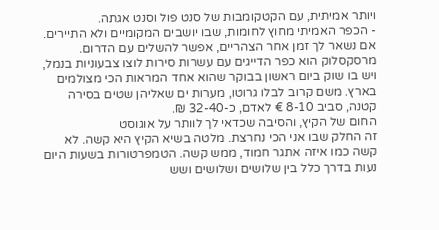ויותר אמיתית, עם הקטקומבות של סנט פול וסנט אגתה.
- הכפר האמיתי מחוץ לחומות, שבו יושבים המקומיים ולא התיירים.
אם נשאר לך זמן אחר הצהריים, אפשר להשלים עם הדרום. מרסקסלוק הוא כפר הדייגים עם עשרות סירות לוצו צבעוניות בנמל, ויש בו שוק ביום ראשון בבוקר שהוא אחד המראות הכי מצולמים בארץ. משם קרוב לבלו גרוטו, מערות ים שאליהן שטים בסירה קטנה, סביב 8-10 € לאדם, כ-32-40 ₪.
החום של הקיץ, והסיבה שכדאי לך לוותר על אוגוסט
זה החלק שבו אני הכי נחרצת. מלטה בשיא הקיץ היא קשה. לא קשה כמו איזה אתגר חמוד, ממש קשה. הטמפרטורות בשעות היום נעות בדרך כלל בין שלושים ושלושים ושש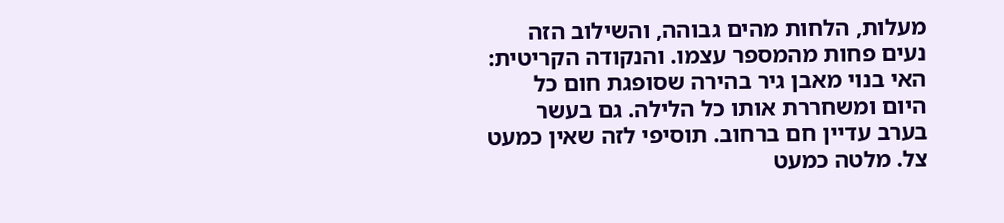מעלות, הלחות מהים גבוהה, והשילוב הזה נעים פחות מהמספר עצמו. והנקודה הקריטית: האי בנוי מאבן גיר בהירה שסופגת חום כל היום ומשחררת אותו כל הלילה. גם בעשר בערב עדיין חם ברחוב. תוסיפי לזה שאין כמעט צל. מלטה כמעט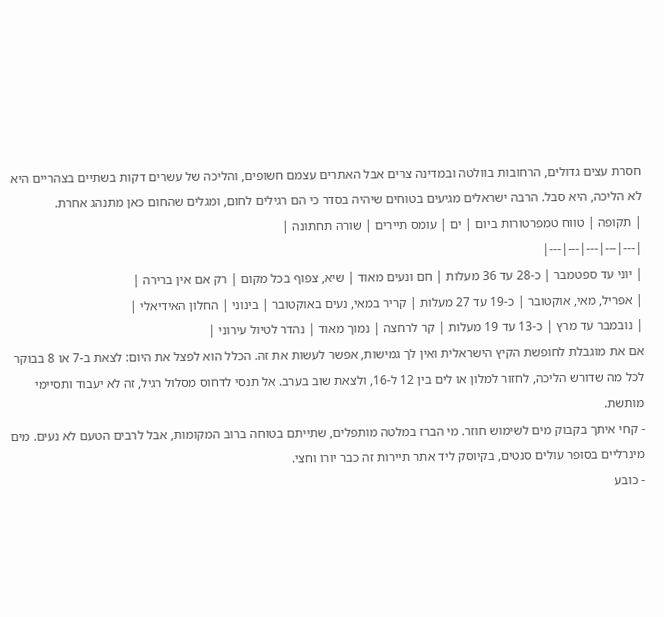חסרת עצים גדולים, הרחובות בוולטה ובמדינה צרים אבל האתרים עצמם חשופים, והליכה של עשרים דקות בשתיים בצהריים היא לא הליכה, היא סבל. הרבה ישראלים מגיעים בטוחים שיהיה בסדר כי הם רגילים לחום, ומגלים שהחום כאן מתנהג אחרת.
| תקופה | טווח טמפרטורות ביום | ים | עומס תיירים | שורה תחתונה |
|---|---|---|---|---|
| יוני עד ספטמבר | כ-28 עד 36 מעלות | חם ונעים מאוד | שיא, צפוף בכל מקום | רק אם אין ברירה |
| אפריל, מאי, אוקטובר | כ-19 עד 27 מעלות | קריר במאי, נעים באוקטובר | בינוני | החלון האידיאלי |
| נובמבר עד מרץ | כ-13 עד 19 מעלות | קר לרחצה | נמוך מאוד | נהדר לטיול עירוני |
אם את מוגבלת לחופשת הקיץ הישראלית ואין לך גמישות, אפשר לעשות את זה. הכלל הוא לפצל את היום: לצאת ב-7 או 8 בבוקר לכל מה שדורש הליכה, לחזור למלון או לים בין 12 ל-16, ולצאת שוב בערב. אל תנסי לדחוס מסלול רגיל, זה לא יעבוד ותסיימי מותשת.
- קחי איתך בקבוק מים לשימוש חוזר. מי הברז במלטה מותפלים, שתייתם בטוחה ברוב המקומות, אבל לרבים הטעם לא נעים. מים מינרליים בסופר עולים סנטים, בקיוסק ליד אתר תיירות זה כבר יורו וחצי.
- כובע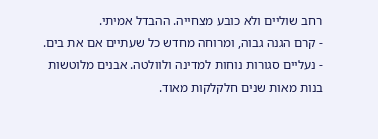רחב שוליים ולא כובע מצחייה. ההבדל אמיתי.
- קרם הגנה גבוה, ומרוחה מחדש כל שעתיים אם את בים.
- נעליים סגורות נוחות למדינה ולוולטה. אבנים מלוטשות בנות מאות שנים חלקלקות מאוד.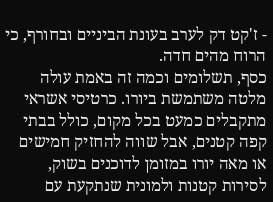- ז'קט דק לערב בעונת הביניים ובחורף, כי הרוח מהים חדה.
כסף, תשלומים וכמה זה באמת עולה
מלטה משתמשת ביורו. כרטיסי אשראי מתקבלים כמעט בכל מקום, כולל בבתי קפה קטנים, אבל שווה להחזיק חמישים או מאה יורו במזומן לדוכנים בשוק, לסירות קטנות ולמונית שנתקעת עם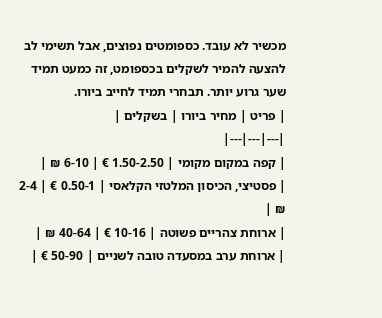מכשיר לא עובד. כספומטים נפוצים, אבל תשימי לב להצעה להמיר לשקלים בכספומט, זה כמעט תמיד שער גרוע יותר. תבחרי תמיד לחייב ביורו.
| פריט | מחיר ביורו | בשקלים |
|---|---|---|
| קפה במקום מקומי | 1.50-2.50 € | 6-10 ₪ |
| פסטיצי, הכיסון המלטזי הקלאסי | 0.50-1 € | 2-4 ₪ |
| ארוחת צהריים פשוטה | 10-16 € | 40-64 ₪ |
| ארוחת ערב במסעדה טובה לשניים | 50-90 € |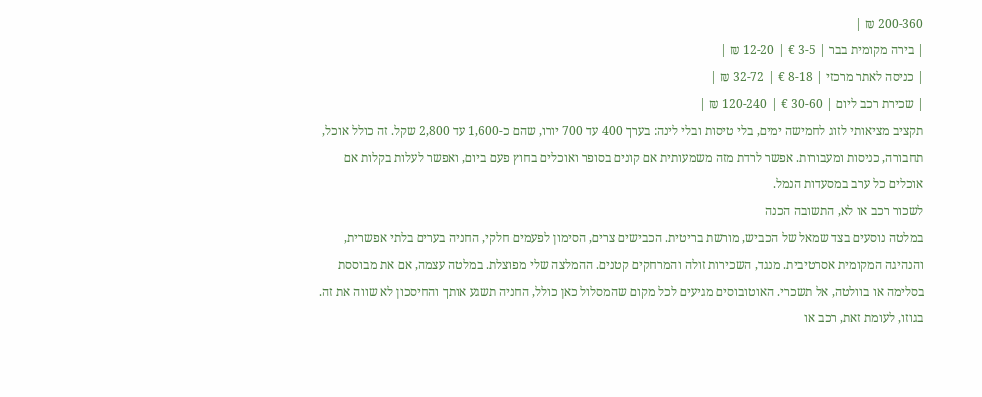200-360 ₪ |
| בירה מקומית בבר | 3-5 € | 12-20 ₪ |
| כניסה לאתר מרכזי | 8-18 € | 32-72 ₪ |
| שכירת רכב ליום | 30-60 € | 120-240 ₪ |
תקציב מציאותי לזוג לחמישה ימים, בלי טיסות ובלי לינה: בערך 400 עד 700 יורו, שהם כ-1,600 עד 2,800 שקל. זה כולל אוכל, תחבורה, כניסות ומעבורות. אפשר לרדת מזה משמעותית אם קונים בסופר ואוכלים בחוץ פעם ביום, ואפשר לעלות בקלות אם אוכלים כל ערב במסעדות הנמל.
לשכור רכב או לא, התשובה הכנה
במלטה נוסעים בצד שמאל של הכביש, מורשת בריטית. הכבישים צרים, הסימון לפעמים חלקי, החניה בערים בלתי אפשרית, והנהיגה המקומית אסרטיבית. מנגד, השכירות זולה והמרחקים קטנים. ההמלצה שלי מפוצלת. במלטה עצמה, אם את מבוססת בסלימה או בוולטה, אל תשכרי. האוטובוסים מגיעים לכל מקום שהמסלול כאן כולל, החניה תשגע אותך והחיסכון לא שווה את זה. בגוזו, לעומת זאת, רכב או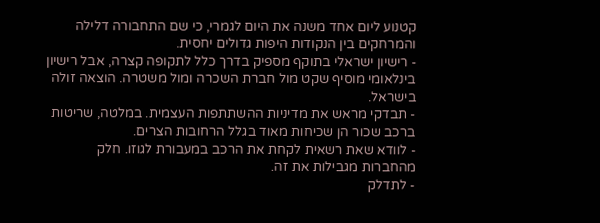קטנוע ליום אחד משנה את היום לגמרי, כי שם התחבורה דלילה והמרחקים בין הנקודות היפות גדולים יחסית.
- רישיון ישראלי בתוקף מספיק בדרך כלל לתקופה קצרה, אבל רישיון בינלאומי מוסיף שקט מול חברת השכרה ומול משטרה. הוצאה זולה בישראל.
- תבדקי מראש את מדיניות ההשתתפות העצמית. במלטה, שריטות ברכב שכור הן שכיחות מאוד בגלל הרחובות הצרים.
- לוודא שאת רשאית לקחת את הרכב במעבורת לגוזו. חלק מהחברות מגבילות את זה.
- לתדלק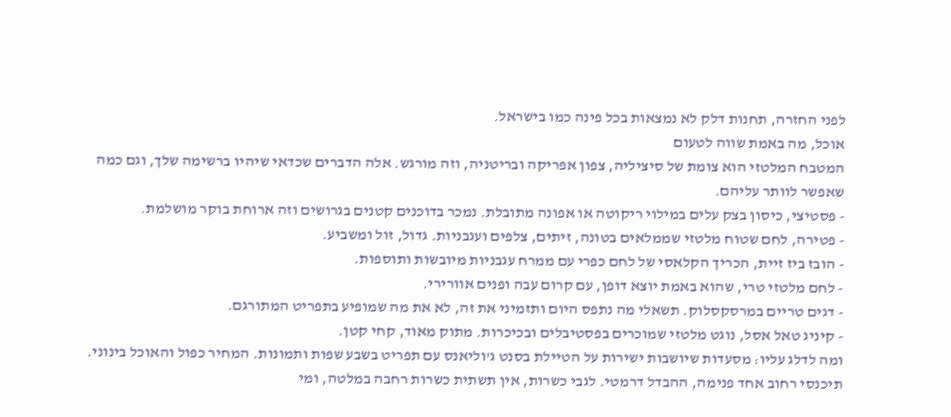לפני החזרה, תחנות דלק לא נמצאות בכל פינה כמו בישראל.
אוכל, מה באמת שווה לטעום
המטבח המלטזי הוא צומת של סיציליה, צפון אפריקה ובריטניה, וזה מורגש. אלה הדברים שכדאי שיהיו ברשימה שלך, וגם כמה שאפשר לוותר עליהם.
- פסטיצי, כיסון בצק עלים במילוי ריקוטה או אפונה מתובלת. נמכר בדוכנים קטנים בגרושים וזה ארוחת בוקר מושלמת.
- פטירה, לחם שטוח מלטזי שממלאים בטונה, זיתים, צלפים ועגבניות. גדול, זול ומשביע.
- הובז ביז זיית, הכריך הקלאסי של לחם כפרי עם ממרח עגבניות מיובשות ותוספות.
- לחם מלטזי טרי, שהוא באמת יוצא דופן, עם קרום עבה ופנים אוורירי.
- דגים טריים במרסקסלוק. תשאלי מה נתפס היום ותזמיני את זה, לא את מה שמופיע בתפריט המתורגם.
- קיניג טאל אסל, נוגט מלטזי שמוכרים בפסטיבלים ובכיכרות. מתוק מאוד, קחי קטן.
ומה לדלג עליו: מסעדות שיושבות ישירות על הטיילת בסנט ג'וליאנס עם תפריט בשבע שפות ותמונות. המחיר כפול והאוכל בינוני. תיכנסי רחוב אחד פנימה, ההבדל דרמטי. לגבי כשרות, אין תשתית כשרות רחבה במלטה, ומי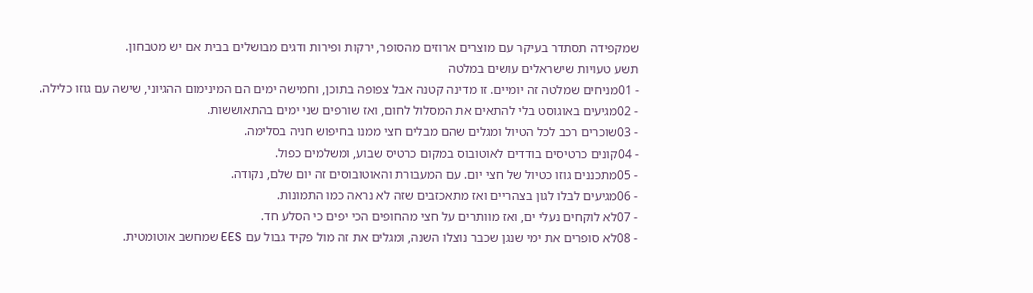שמקפידה תסתדר בעיקר עם מוצרים ארוזים מהסופר, ירקות ופירות ודגים מבושלים בבית אם יש מטבחון.
תשע טעויות שישראלים עושים במלטה
- 01מניחים שמלטה זה יומיים. זו מדינה קטנה אבל צפופה בתוכן, וחמישה ימים הם המינימום ההגיוני, שישה עם גוזו כלילה.
- 02מגיעים באוגוסט בלי להתאים את המסלול לחום, ואז שורפים שני ימים בהתאוששות.
- 03שוכרים רכב לכל הטיול ומגלים שהם מבלים חצי ממנו בחיפוש חניה בסלימה.
- 04קונים כרטיסים בודדים לאוטובוס במקום כרטיס שבוע, ומשלמים כפול.
- 05מתכננים גוזו כטיול של חצי יום. עם המעבורת והאוטובוסים זה יום שלם, נקודה.
- 06מגיעים לבלו לגון בצהריים ואז מתאכזבים שזה לא נראה כמו התמונות.
- 07לא לוקחים נעלי ים, ואז מוותרים על חצי מהחופים הכי יפים כי הסלע חד.
- 08לא סופרים את ימי שנגן שכבר נוצלו השנה, ומגלים את זה מול פקיד גבול עם EES שמחשב אוטומטית.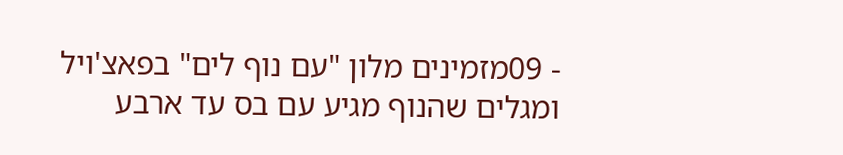- 09מזמינים מלון "עם נוף לים" בפאצ'ויל ומגלים שהנוף מגיע עם בס עד ארבע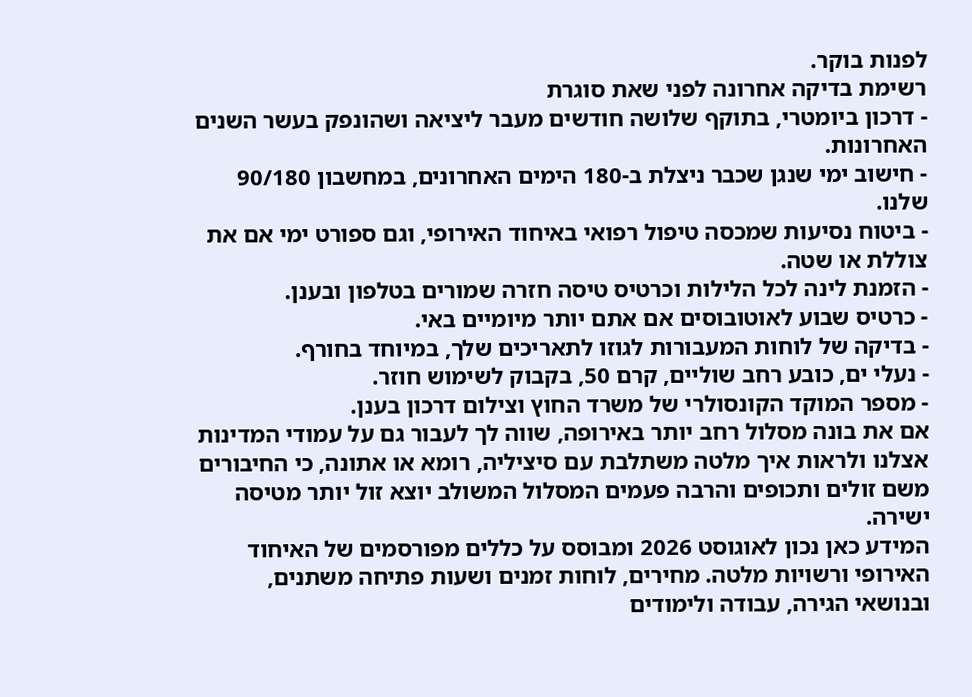לפנות בוקר.
רשימת בדיקה אחרונה לפני שאת סוגרת
- דרכון ביומטרי, בתוקף שלושה חודשים מעבר ליציאה ושהונפק בעשר השנים האחרונות.
- חישוב ימי שנגן שכבר ניצלת ב-180 הימים האחרונים, במחשבון 90/180 שלנו.
- ביטוח נסיעות שמכסה טיפול רפואי באיחוד האירופי, וגם ספורט ימי אם את צוללת או שטה.
- הזמנת לינה לכל הלילות וכרטיס טיסה חזרה שמורים בטלפון ובענן.
- כרטיס שבוע לאוטובוסים אם אתם יותר מיומיים באי.
- בדיקה של לוחות המעבורות לגוזו לתאריכים שלך, במיוחד בחורף.
- נעלי ים, כובע רחב שוליים, קרם 50, בקבוק לשימוש חוזר.
- מספר המוקד הקונסולרי של משרד החוץ וצילום דרכון בענן.
אם את בונה מסלול רחב יותר באירופה, שווה לך לעבור גם על עמודי המדינות אצלנו ולראות איך מלטה משתלבת עם סיציליה, רומא או אתונה, כי החיבורים משם זולים ותכופים והרבה פעמים המסלול המשולב יוצא זול יותר מטיסה ישירה.
המידע כאן נכון לאוגוסט 2026 ומבוסס על כללים מפורסמים של האיחוד האירופי ורשויות מלטה. מחירים, לוחות זמנים ושעות פתיחה משתנים, ובנושאי הגירה, עבודה ולימודים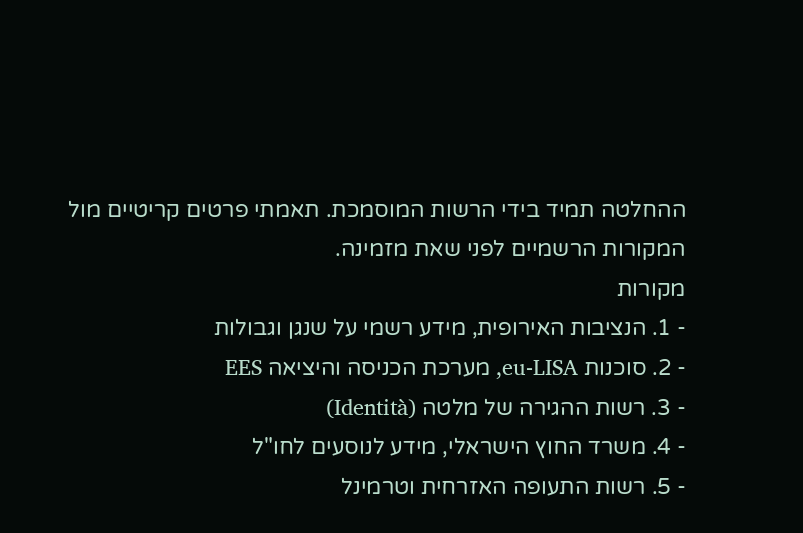ההחלטה תמיד בידי הרשות המוסמכת. תאמתי פרטים קריטיים מול המקורות הרשמיים לפני שאת מזמינה.
מקורות
- 1. הנציבות האירופית, מידע רשמי על שנגן וגבולות
- 2. סוכנות eu-LISA, מערכת הכניסה והיציאה EES
- 3. רשות ההגירה של מלטה (Identità)
- 4. משרד החוץ הישראלי, מידע לנוסעים לחו"ל
- 5. רשות התעופה האזרחית וטרמינל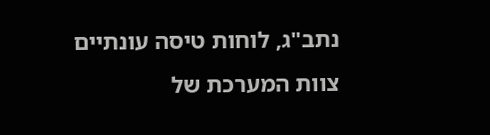נתב"ג, לוחות טיסה עונתיים
צוות המערכת של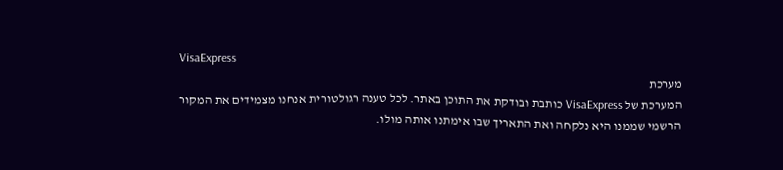VisaExpress
מערכת
המערכת של VisaExpress כותבת ובודקת את התוכן באתר. לכל טענה רגולטורית אנחנו מצמידים את המקור הרשמי שממנו היא נלקחה ואת התאריך שבו אימתנו אותה מולו.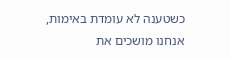כשטענה לא עומדת באימות, אנחנו מושכים את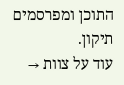התוכן ומפרסמים תיקון.
עוד על צוות →